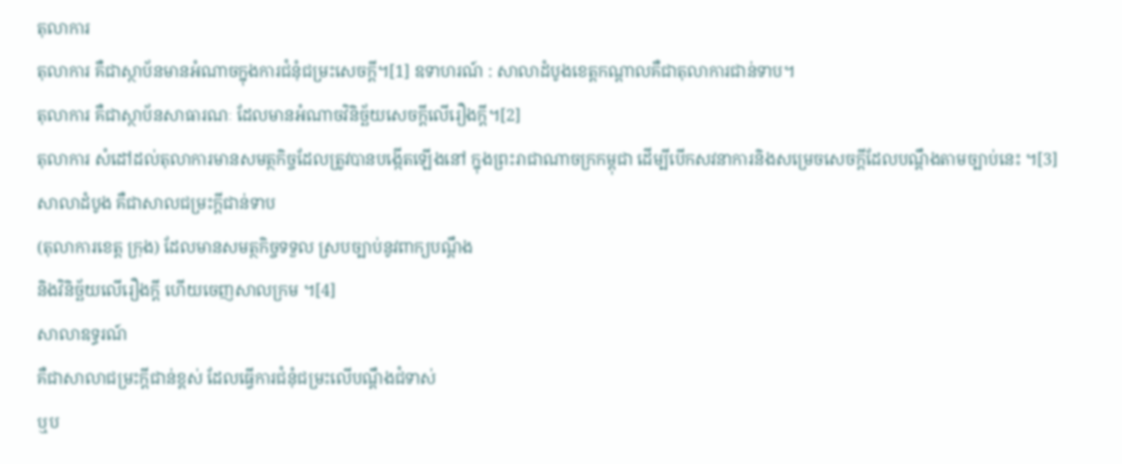តុលាការ
តុលាការ គឺជាស្ថាប័នមានអំណាចក្នុងការជំនុំជម្រះសេចក្តី។[1] ឧទាហរណ៍ : សាលាដំបូងខេត្តកណ្តាលគឺជាតុលាការជាន់ទាប។
តុលាការ គឺជាស្ថាប័នសាធារណៈ ដែលមានអំណាចវិនិច្ឆ័យសេចក្ដីលើរឿងក្តី។[2]
តុលាការ សំដៅដល់តុលាការមានសមត្ថកិច្ចដែលត្រូវបានបង្កើតឡើងនៅ ក្នុងព្រះរាជាណាចក្រកម្ពុជា ដើម្បីបើកសវនាការនិងសម្រេចសេចក្តីដែលបណ្តឹងតាមច្បាប់នេះ ។[3]
សាលាដំបូង គឺជាសាលជម្រះក្តីជាន់ទាប
(តុលាការខេត្ត ក្រុង) ដែលមានសមត្ថកិច្ចទទួល ស្របច្បាប់នូវពាក្យបណ្តឹង
និងវិនិច្ឆ័យលើរឿងក្តី ហើយចេញសាលក្រម ។[4]
សាលាឧទ្ធរណ៍
គឺជាសាលាជម្រះក្តីជាន់ខ្ពស់ ដែលធ្វើការជំនុំជម្រះលើបណ្តឹងជំទាស់
ឬប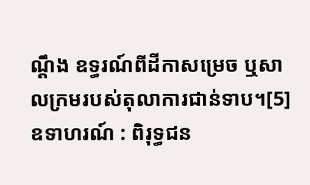ណ្តឹង ឧទ្ធរណ៍ពីដីកាសម្រេច ឬសាលក្រមរបស់តុលាការជាន់ទាប។[5]
ឧទាហរណ៍ : ពិរុទ្ធជន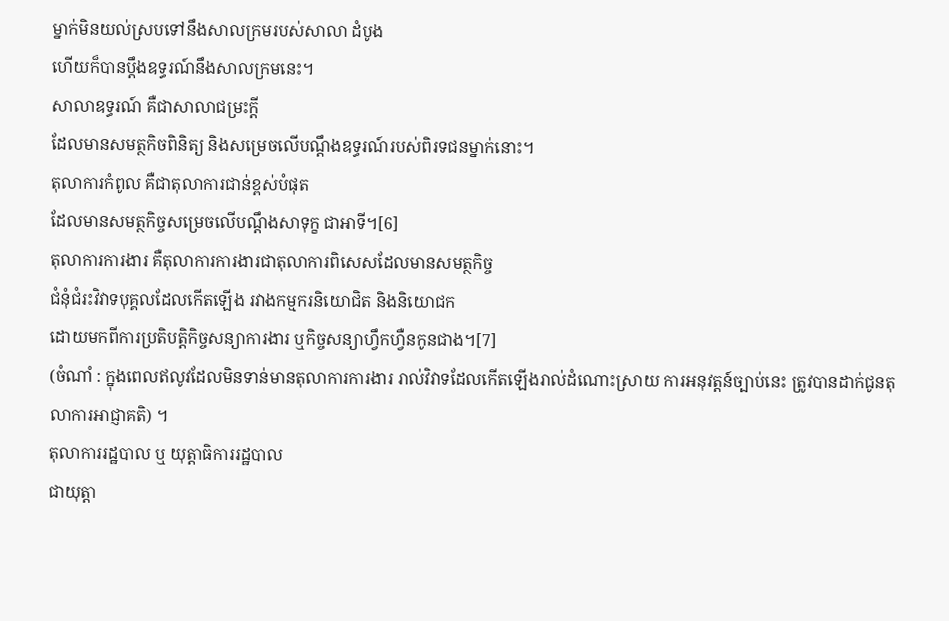ម្នាក់មិនយល់ស្របទៅនឹងសាលក្រមរបស់សាលា ដំបូង
ហើយក៏បានប្តឹងឧទ្ធរណ៍នឹងសាលក្រមនេះ។
សាលាឧទ្ធរណ៍ គឺជាសាលាជម្រះក្តី
ដែលមានសមត្ថកិចពិនិត្យ និងសម្រេចលើបណ្តឹងឧទ្ធរណ៍របស់ពិរទជនម្នាក់នោះ។
តុលាការកំពូល គឺជាតុលាការជាន់ខ្ពស់បំផុត
ដែលមានសមត្ថកិច្ចសម្រេចលើបណ្តឹងសាទុក្ខ ជាអាទី។[6]
តុលាការការងារ គឺតុលាការការងារជាតុលាការពិសេសដែលមានសមត្ថកិច្ច
ជំនុំជំរះវិវាទបុគ្គលដែលកើតឡើង រវាងកម្មករនិយោជិត និងនិយោជក
ដោយមកពីការប្រតិបត្តិកិច្ចសន្យាការងារ ឬកិច្ចសន្យាហ្វឹកហ្វឺនកូនជាង។[7]
(ចំណាំ : ក្នុងពេលឥលូវដែលមិនទាន់មានតុលាការការងារ រាល់វិវាទដែលកើតឡើងរាល់ដំណោះស្រាយ ការអនុវត្តន៍ច្បាប់នេះ ត្រូវបានដាក់ជូនតុលាការអាជ្ញាគតិ) ។
តុលាការរដ្ឋបាល ឬ យុត្តាធិការរដ្ឋបាល
ជាយុត្តា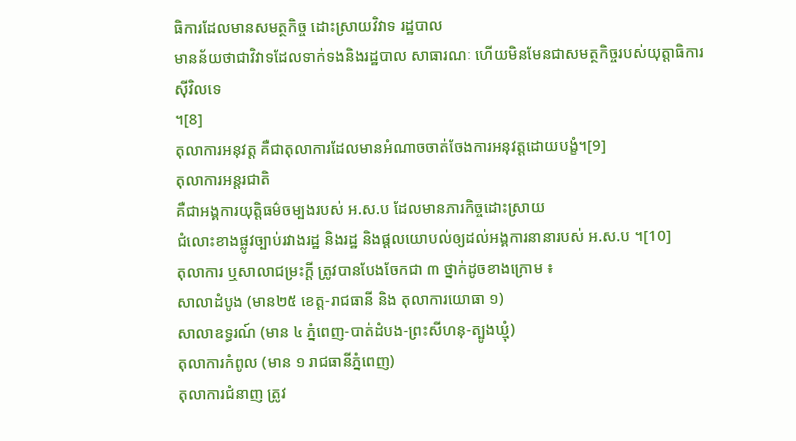ធិការដែលមានសមត្ថកិច្ច ដោះស្រាយវិវាទ រដ្ឋបាល
មានន័យថាជាវិវាទដែលទាក់ទងនិងរដ្ឋបាល សាធារណៈ ហើយមិនមែនជាសមត្ថកិច្ចរបស់យុត្តាធិការស៊ីវិលទេ
។[8]
តុលាការអនុវត្ត គឺជាតុលាការដែលមានអំណាចចាត់ចែងការអនុវត្តដោយបង្ខំ។[9]
តុលាការអន្តរជាតិ
គឺជាអង្គការយុត្តិធម៌ចម្បងរបស់ អ.ស.ប ដែលមានភារកិច្ចដោះស្រាយ
ជំលោះខាងផ្លូវច្បាប់រវាងរដ្ឋ និងរដ្ឋ និងផ្តលយោបល់ឲ្យដល់អង្គការនានារបស់ អ.ស.ប ។[10]
តុលាការ ឬសាលាជម្រះក្តី ត្រូវបានបែងចែកជា ៣ ថ្នាក់ដូចខាងក្រោម ៖
សាលាដំបូង (មាន២៥ ខេត្ត-រាជធានី និង តុលាការយោធា ១)
សាលាឧទ្ធរណ៍ (មាន ៤ ភ្នំពេញ-បាត់ដំបង-ព្រះសីហនុ-ត្បូងឃ្មុំ)
តុលាការកំពូល (មាន ១ រាជធានីភ្នំពេញ)
តុលាការជំនាញ ត្រូវ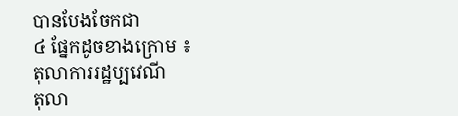បានបែងចែកជា
៤ ផ្នែកដូចខាងក្រោម ៖
តុលាការរដ្ឋប្បវេណី
តុលា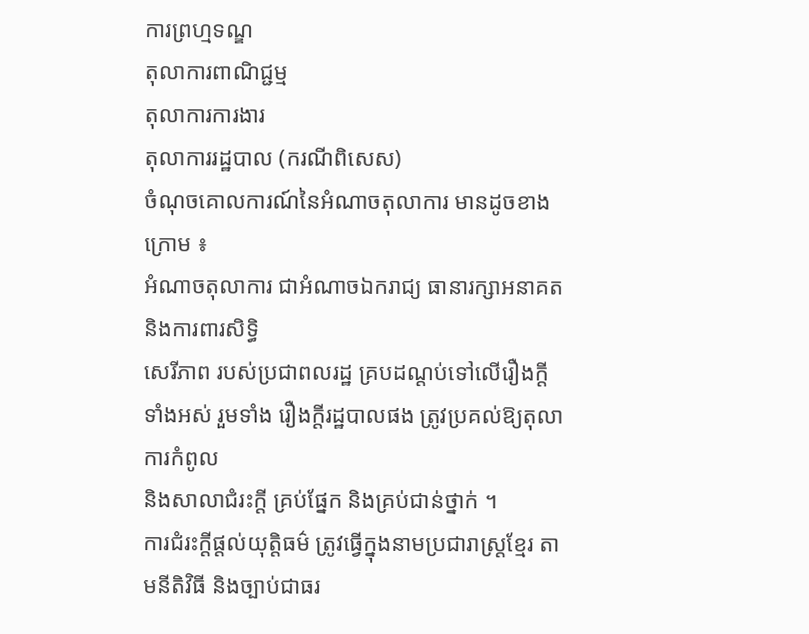ការព្រហ្មទណ្ឌ
តុលាការពាណិជ្ជម្ម
តុលាការការងារ
តុលាការរដ្ឋបាល (ករណីពិសេស)
ចំណុចគោលការណ៍នៃអំណាចតុលាការ មានដូចខាងក្រោម ៖
អំណាចតុលាការ ជាអំណាចឯករាជ្យ ធានារក្សាអនាគត និងការពារសិទ្ធិ
សេរីភាព របស់ប្រជាពលរដ្ឋ គ្របដណ្តប់ទៅលើរឿងក្តីទាំងអស់ រួមទាំង រឿងក្តីរដ្ឋបាលផង ត្រូវប្រគល់ឱ្យតុលាការកំពូល
និងសាលាជំរះក្តី គ្រប់ផ្នែក និងគ្រប់ជាន់ថ្នាក់ ។
ការជំរះក្ដីផ្ដល់យុត្តិធម៌ ត្រូវធ្វើក្នុងនាមប្រជារាស្ត្រខ្មែរ តាមនីតិវិធី និងច្បាប់ជាធរ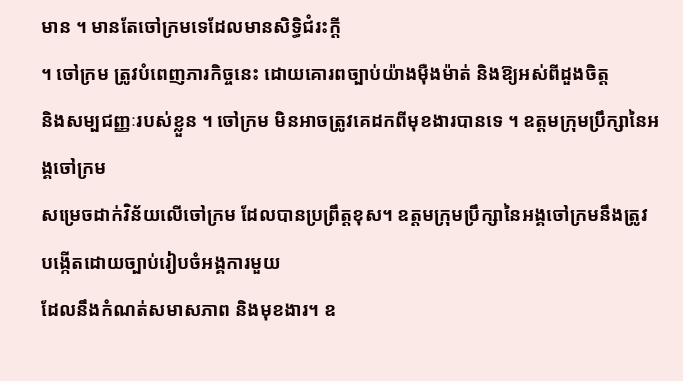មាន ។ មានតែចៅក្រមទេដែលមានសិទ្ធិជំរះក្តី
។ ចៅក្រម ត្រូវបំពេញភារកិច្ចនេះ ដោយគោរពច្បាប់យ៉ាងម៉ឺងម៉ាត់ និងឱ្យអស់ពីដួងចិត្ត
និងសម្បជញ្ញៈរបស់ខ្លួន ។ ចៅក្រម មិនអាចត្រូវគេដកពីមុខងារបានទេ ។ ឧត្តមក្រុមប្រឹក្សានៃអង្គចៅក្រម
សម្រេចដាក់វិន័យលើចៅក្រម ដែលបានប្រព្រឹត្តខុស។ ឧត្តមក្រុមប្រឹក្សានៃអង្គចៅក្រមនឹងត្រូវបង្កើតដោយច្បាប់រៀបចំអង្គការមួយ
ដែលនឹងកំណត់សមាសភាព និងមុខងារ។ ឧ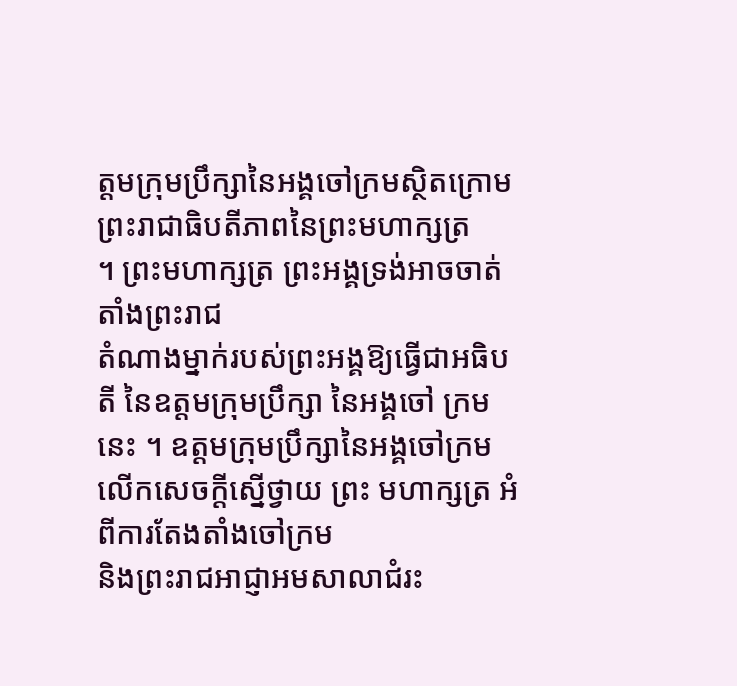ត្តមក្រុមប្រឹក្សានៃអង្គចៅក្រមស្ថិតក្រោមព្រះរាជាធិបតីភាពនៃព្រះមហាក្សត្រ
។ ព្រះមហាក្សត្រ ព្រះអង្គទ្រង់អាចចាត់តាំងព្រះរាជ
តំណាងម្នាក់របស់ព្រះអង្គឱ្យធ្វើជាអធិបតី នៃឧត្តមក្រុមប្រឹក្សា នៃអង្គចៅ ក្រមនេះ ។ ឧត្តមក្រុមប្រឹក្សានៃអង្គចៅក្រម
លើកសេចក្តីស្នើថ្វាយ ព្រះ មហាក្សត្រ អំពីការតែងតាំងចៅក្រម
និងព្រះរាជអាជ្ញាអមសាលាជំរះ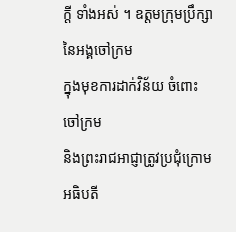ក្តី ទាំងអស់ ។ ឧត្តមក្រុមប្រឹក្សានៃអង្គចៅក្រម
ក្នុងមុខការដាក់វិន័យ ចំពោះ ចៅក្រម
និងព្រះរាជអាជ្ញាត្រូវប្រជុំក្រោមអធិបតី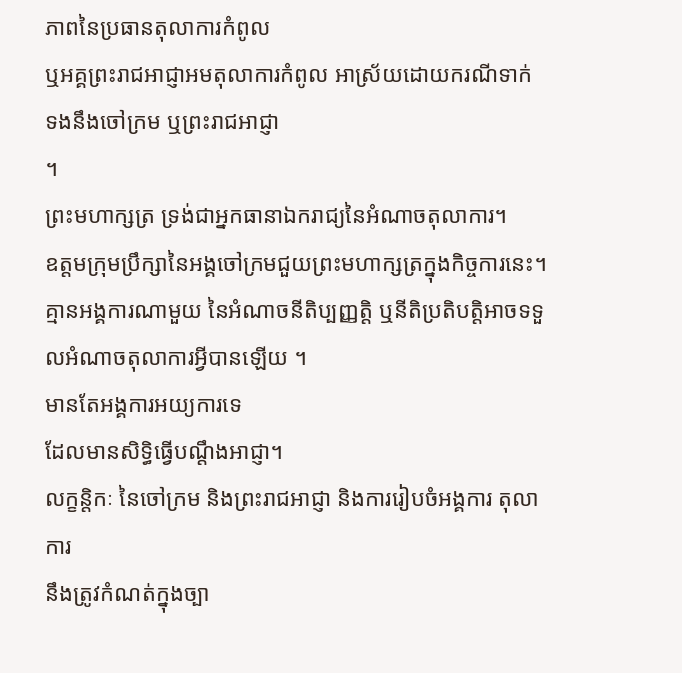ភាពនៃប្រធានតុលាការកំពូល
ឬអគ្គព្រះរាជអាជ្ញាអមតុលាការកំពូល អាស្រ័យដោយករណីទាក់ ទងនឹងចៅក្រម ឬព្រះរាជអាជ្ញា
។
ព្រះមហាក្សត្រ ទ្រង់ជាអ្នកធានាឯករាជ្យនៃអំណាចតុលាការ។
ឧត្តមក្រុមប្រឹក្សានៃអង្គចៅក្រមជួយព្រះមហាក្សត្រក្នុងកិច្ចការនេះ។
គ្មានអង្គការណាមួយ នៃអំណាចនីតិប្បញ្ញត្តិ ឬនីតិប្រតិបត្តិអាចទទួលអំណាចតុលាការអ្វីបានឡើយ ។
មានតែអង្គការអយ្យការទេ
ដែលមានសិទ្ធិធ្វើបណ្តឹងអាជ្ញា។
លក្ខន្តិកៈ នៃចៅក្រម និងព្រះរាជអាជ្ញា និងការរៀបចំអង្គការ តុលាការ
នឹងត្រូវកំណត់ក្នុងច្បា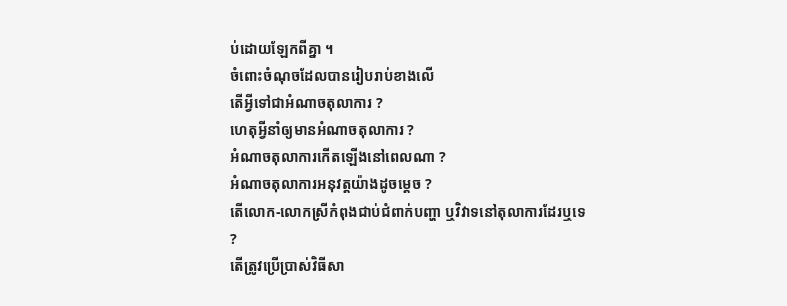ប់ដោយឡែកពីគ្នា ។
ចំពោះចំណុចដែលបានរៀបរាប់ខាងលើ
តើអ្វីទៅជាអំណាចតុលាការ ?
ហេតុអ្វីនាំឲ្យមានអំណាចតុលាការ ?
អំណាចតុលាការកើតឡើងនៅពេលណា ?
អំណាចតុលាការអនុវត្តយ៉ាងដូចម្តេច ?
តើលោក-លោកស្រីកំពុងជាប់ជំពាក់បញ្ហា ឬវិវាទនៅតុលាការដែរឬទេ
?
តើត្រូវប្រើប្រាស់វិធីសា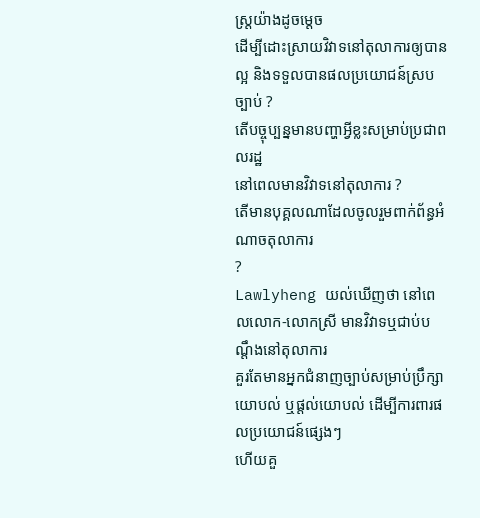ស្ត្រយ៉ាងដូចម្តេច
ដើម្បីដោះស្រាយវិវាទនៅតុលាការឲ្យបានល្អ និងទទួលបានផលប្រយោជន៍ស្របច្បាប់ ?
តើបច្ចុប្បន្នមានបញ្ហាអ្វីខ្លះសម្រាប់ប្រជាពលរដ្ឋ
នៅពេលមានវិវាទនៅតុលាការ ?
តើមានបុគ្គលណាដែលចូលរួមពាក់ព័ន្ធអំណាចតុលាការ
?
Lawlyheng យល់ឃើញថា នៅពេលលោក-លោកស្រី មានវិវាទឬជាប់បណ្តឹងនៅតុលាការ
គួរតែមានអ្នកជំនាញច្បាប់សម្រាប់ប្រឹក្សាយោបល់ ឬផ្តល់យោបល់ ដើម្បីការពារផលប្រយោជន៍ផ្សេងៗ
ហើយគួ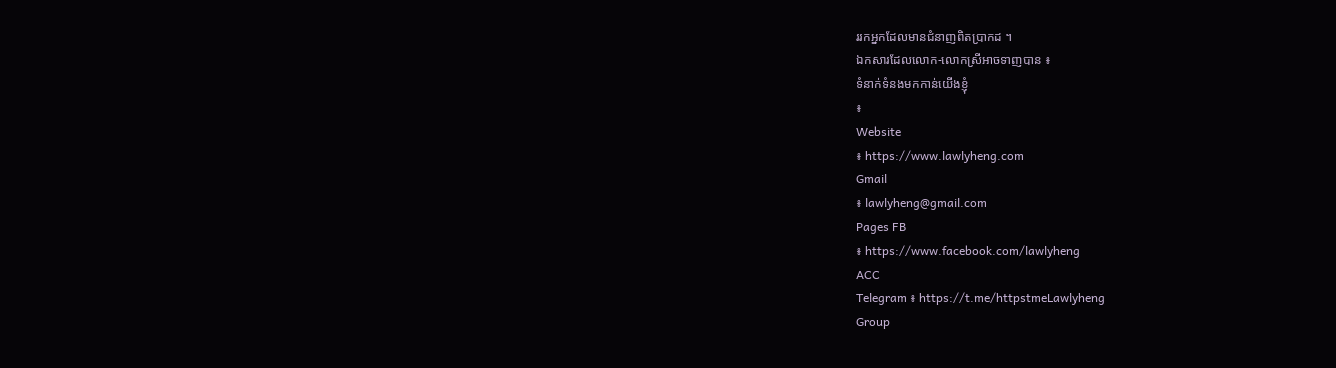ររកអ្នកដែលមានជំនាញពិតប្រាកដ ។
ឯកសារដែលលោក-លោកស្រីអាចទាញបាន ៖
ទំនាក់ទំនងមកកាន់យើងខ្ញុំ
៖
Website
៖ https://www.lawlyheng.com
Gmail
៖ lawlyheng@gmail.com
Pages FB
៖ https://www.facebook.com/lawlyheng
ACC
Telegram ៖ https://t.me/httpstmeLawlyheng
Group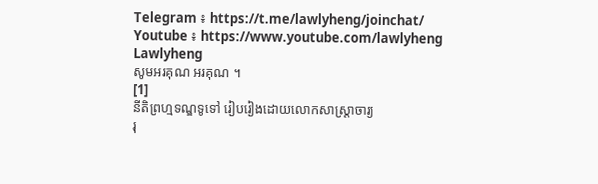Telegram ៖ https://t.me/lawlyheng/joinchat/
Youtube ៖ https://www.youtube.com/lawlyheng
Lawlyheng
សូមអរគុណ អរគុណ ។
[1]
នីតិព្រហ្មទណ្ឌទូទៅ រៀបរៀងដោយលោកសាស្ត្រាចារ្យ
រុ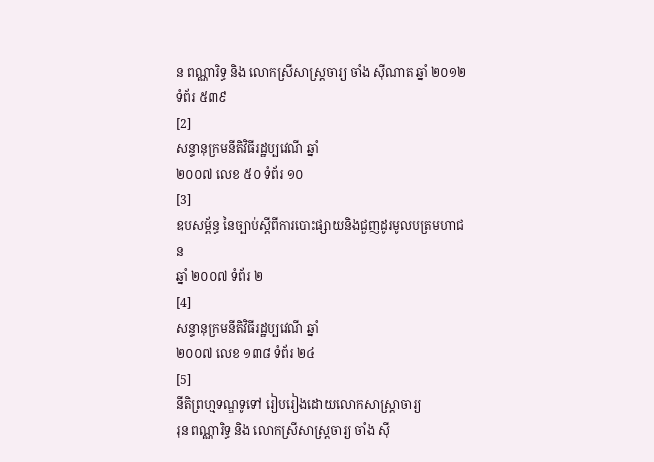ន ពណ្ណារិទ្ធ និង លោកស្រីសាស្ត្រចារ្យ ចាំង ស៊ីណាត ឆ្នាំ ២០១២ ទំព័រ ៥៣៩
[2]
សន្ទានុក្រមនីតិវិធីរដ្ឋប្បវេណី ឆ្នាំ
២០០៧ លេខ ៥០ ទំព័រ ១០
[3]
ឧបសម្ព័ន្ធ នៃច្បាប់ស្តីពីការបោះផ្សាយនិងជួញដូរមូលបត្រមហាជន
ឆ្នាំ ២០០៧ ទំព័រ ២
[4]
សន្ទានុក្រមនីតិវិធីរដ្ឋប្បវេណី ឆ្នាំ
២០០៧ លេខ ១៣៨ ទំព័រ ២៤
[5]
នីតិព្រហ្មទណ្ឌទូទៅ រៀបរៀងដោយលោកសាស្ត្រាចារ្យ
រុន ពណ្ណារិទ្ធ និង លោកស្រីសាស្ត្រចារ្យ ចាំង ស៊ី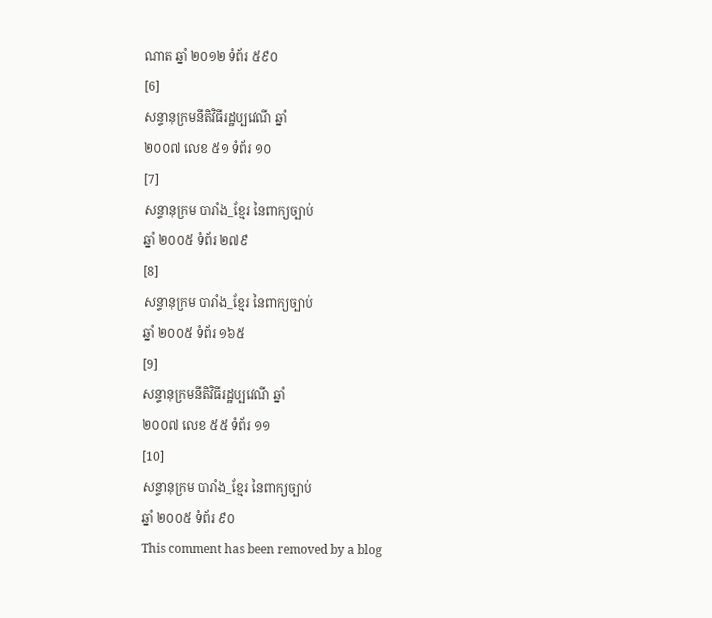ណាត ឆ្នាំ ២០១២ ទំព័រ ៥៩០
[6]
សន្ទានុក្រមនីតិវិធីរដ្ឋប្បវេណី ឆ្នាំ
២០០៧ លេខ ៥១ ទំព័រ ១០
[7]
សន្ទានុក្រម បារាំង_ខែ្មរ នៃពាក្យច្បាប់
ឆ្នាំ ២០០៥ ទំព័រ ២៧៩
[8]
សន្ទានុក្រម បារាំង_ខែ្មរ នៃពាក្យច្បាប់
ឆ្នាំ ២០០៥ ទំព័រ ១៦៥
[9]
សន្ទានុក្រមនីតិវិធីរដ្ឋប្បវេណី ឆ្នាំ
២០០៧ លេខ ៥៥ ទំព័រ ១១
[10]
សន្ទានុក្រម បារាំង_ខែ្មរ នៃពាក្យច្បាប់
ឆ្នាំ ២០០៥ ទំព័រ ៩០
This comment has been removed by a blog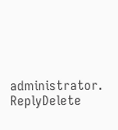administrator.
ReplyDelete